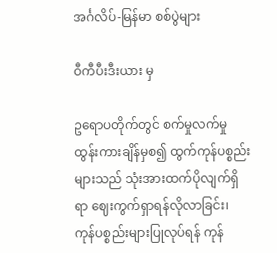အင်္ဂလိပ်-မြန်မာ စစ်ပွဲများ

ဝီကီပီးဒီးယား မှ

ဥရောပတိုက်တွင် စက်မှုလက်မှု ထွန်းကားချိန်မှစ၍ ထွက်ကုန်ပစ္စည်းများသည် သုံးအားထက်ပိုလျက်ရှိရာ ဈေးကွက်ရှာရန်လိုလာခြင်း၊ ကုန်ပစ္စည်းများပြုလုပ်ရန် ကုန်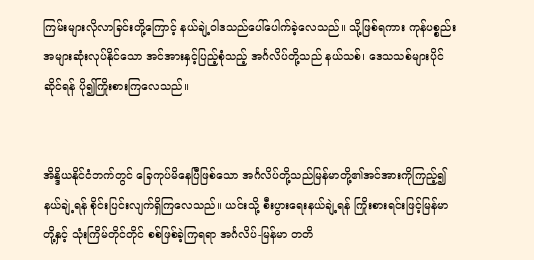ကြမ်းများလိုလာခြင်းတို့ကြောင့် နယ်ချဲ့ဝါဒသည်ပေါ်ပေါက်ခဲ့လေသည်။ သို့ဖြစ်ရကား ကုန်ပစ္စည်းအများဆုံးလုပ်နိုင်သော အင်အားနှင့်ပြည့်စုံသည့် အင်္ဂလိပ်တို့သည် နယ်သစ်၊ ဒေသသစ်များပိုင်ဆိုင်ရန် ပို၍ကြိုးစားကြလေသည်။


အိန္ဒိယနိုင်ငံဘက်တွင် ခြေကုပ်မိနေပြီဖြစ်သော အင်္ဂလိပ်တို့သည်မြန်မာတို့၏အင်အားကိုကြည့်၍ နယ်ချဲ့ရန် စိုင်းပြင်းလျက်ရှိကြလေသည်။ ယင်းသို့ စီးပွားရေးနယ်ချဲ့ရန် ကြိုးစားရင်းဖြင့်မြန်မာတို့နှင့် သုံးကြိမ်တိုင်တိုင် စစ်ဖြစ်ခဲ့ကြရရာ အင်္ဂလိပ်-မြန်မာ တတိ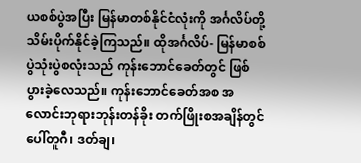ယစစ်ပွဲအပြီး မြန်မာတစ်နိုင်ငံလုံးကို အင်္ဂလိပ်တို့ သိမ်းပိုက်နိုင်ခဲ့ကြသည်။ ထိုအင်္ဂလိပ်- မြန်မာစစ်ပွဲသုံးပွဲစလုံးသည် ကုန်းဘောင်ခေတ်တွင် ဖြစ်ပွားခဲ့လေသည်။ ကုန်းဘောင်ခေတ်အစ အလောင်းဘုရားဘုန်းတန်ခိုး တက်ဖြိုးစအချိန်တွင် ပေါ်တူဂီ၊ ဒတ်ချ၊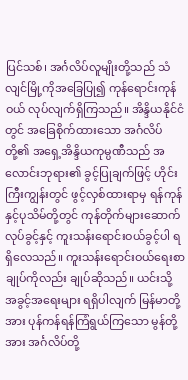ပြင်သစ်၊ အင်္ဂလိပ်လူမျိုးတို့သည် သံလျင်မြို့ကိုအခြေပြု၍ ကုန်ရောင်းကုန်ဝယ် လုပ်လျက်ရှိကြသည်။ အိန္ဒိယနိုင်ငံတွင် အခြေစိုက်ထားသော အင်္ဂလိပ်တို့၏ အရှေ့အိန္ဒိယကုမ္ပဏီသည် အလောင်းဘုရား၏ ခွင့်ပြုချက်ဖြင့် ဟိုင်းကြီးကျွန်းတွင် ဖွင့်လှစ်ထားရာမှ ရန်ကုန် နှင့်ပုသိမ်တို့တွင် ကုန်တိုက်များဆောက်လုပ်ခွင့်နှင့် ကူးသန်းရောင်းဝယ်ခွင့်ပါ ရရှိလေသည်။ ကူးသန်းရောင်းဝယ်ရေးစာချုပ်ကိုလည်း ချုပ်ဆိုသည်။ ယင်းသို့ အခွင့်အရေးများ ရရှိပါလျက် မြန်မာတို့အား ပုန်ကန်ရန်ကြံရွယ်ကြသော မွန်တို့အား အင်္ဂလိပ်တို့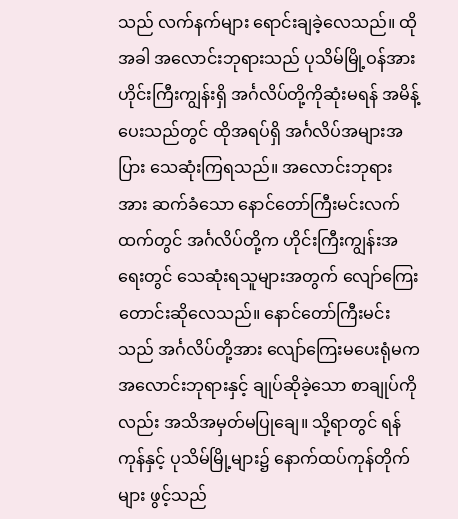သည် လက်နက်များ ရောင်းချခဲ့လေသည်။ ထိုအခါ အလောင်းဘုရားသည် ပုသိမ်မြို့ဝန်အား ဟိုင်းကြီးကျွန်းရှိ အင်္ဂလိပ်တို့ကိုဆုံးမရန် အမိန့်ပေးသည်တွင် ထိုအရပ်ရှိ အင်္ဂလိပ်အများအပြား သေဆုံးကြရသည်။ အလောင်းဘုရားအား ဆက်ခံသော နောင်တော်ကြီးမင်းလက်ထက်တွင် အင်္ဂလိပ်တို့က ဟိုင်းကြီးကျွန်းအရေးတွင် သေဆုံးရသူများအတွက် လျော်ကြေးတောင်းဆိုလေသည်။ နောင်တော်ကြီးမင်းသည် အင်္ဂလိပ်တို့အား လျော်ကြေးမပေးရုံမက အလောင်းဘုရားနှင့် ချုပ်ဆိုခဲ့သော စာချုပ်ကိုလည်း အသိအမှတ်မပြုချေ။ သို့ရာတွင် ရန်ကုန်နှင့် ပုသိမ်မြို့များ၌ နောက်ထပ်ကုန်တိုက်များ ဖွင့်သည်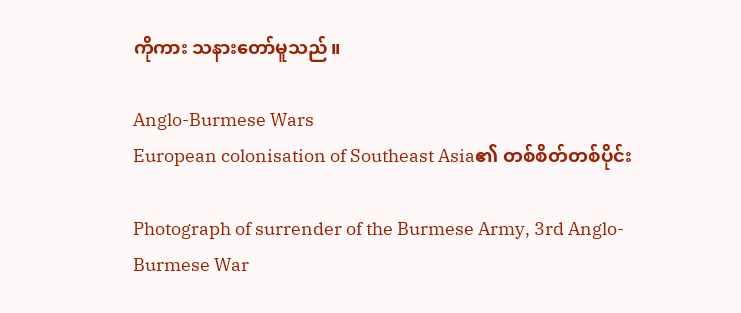ကိုကား သနားတော်မူသည်။

Anglo-Burmese Wars
European colonisation of Southeast Asia၏ တစ်စိတ်တစ်ပိုင်း

Photograph of surrender of the Burmese Army, 3rd Anglo-Burmese War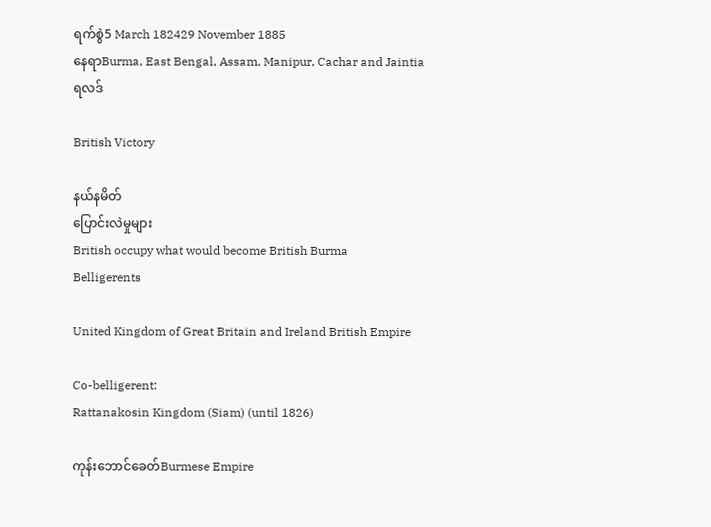ရက်စွဲ5 March 182429 November 1885
နေရာBurma, East Bengal, Assam, Manipur, Cachar and Jaintia
ရလဒ်

British Victory

နယ်နမိတ်
ပြောင်းလဲမှုများ
British occupy what would become British Burma
Belligerents

United Kingdom of Great Britain and Ireland British Empire

Co-belligerent:
Rattanakosin Kingdom (Siam) (until 1826)

ကုန်းဘောင်ခေတ်Burmese Empire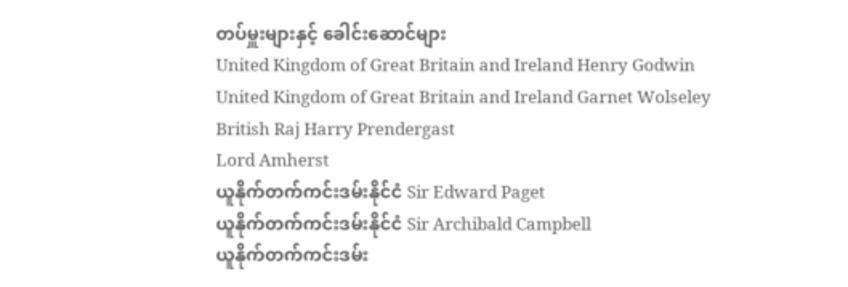တပ်မှူးများနှင့် ခေါင်းဆောင်များ
United Kingdom of Great Britain and Ireland Henry Godwin
United Kingdom of Great Britain and Ireland Garnet Wolseley
British Raj Harry Prendergast
Lord Amherst
ယူနိုက်တက်ကင်းဒမ်းနိုင်ငံ Sir Edward Paget
ယူနိုက်တက်ကင်းဒမ်းနိုင်ငံ Sir Archibald Campbell
ယူနိုက်တက်ကင်းဒမ်း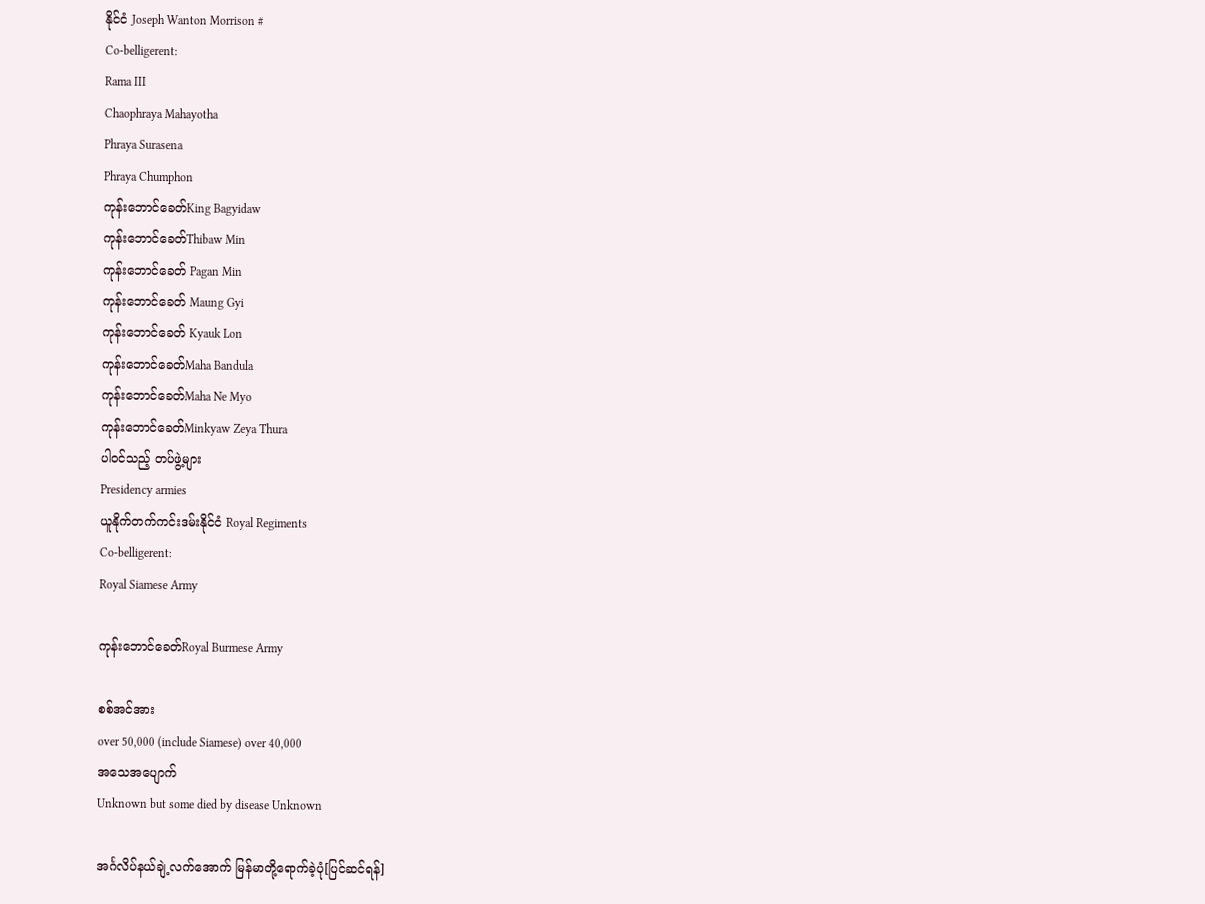နိုင်ငံ Joseph Wanton Morrison #
Co-belligerent:
Rama III
Chaophraya Mahayotha
Phraya Surasena
Phraya Chumphon
ကုန်းဘောင်ခေတ်King Bagyidaw
ကုန်းဘောင်ခေတ်Thibaw Min
ကုန်းဘောင်ခေတ် Pagan Min
ကုန်းဘောင်ခေတ် Maung Gyi
ကုန်းဘောင်ခေတ် Kyauk Lon
ကုန်းဘောင်ခေတ်Maha Bandula
ကုန်းဘောင်ခေတ်Maha Ne Myo
ကုန်းဘောင်ခေတ်Minkyaw Zeya Thura
ပါဝင်သည့် တပ်ဖွဲ့များ
Presidency armies
ယူနိုက်တက်ကင်းဒမ်းနိုင်ငံ Royal Regiments
Co-belligerent:
Royal Siamese Army

ကုန်းဘောင်ခေတ်Royal Burmese Army

စစ်အင်အား
over 50,000 (include Siamese) over 40,000
အသေအပျောက်
Unknown but some died by disease Unknown

အင်္ဂလိပ်နယ်ချဲ့လက်အောက် မြန်မာတို့ရောက်ခဲ့ပုံ[ပြင်ဆင်ရန်]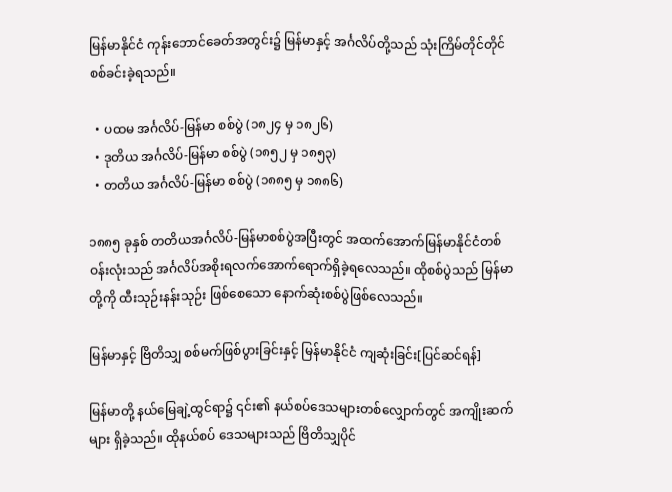မြန်မာနိုင်ငံ ကုန်းဘောင်ခေတ်အတွင်း၌ မြန်မာနှင့် အင်္ဂလိပ်တို့သည် သုံးကြိမ်တိုင်တိုင် စစ်ခင်းခဲ့ရသည်။

  • ပထမ အင်္ဂလိပ်-မြန်မာ စစ်ပွဲ (၁၈၂၄ မှ ၁၈၂၆)
  • ဒုတိယ အင်္ဂလိပ်-မြန်မာ စစ်ပွဲ (၁၈၅၂ မှ ၁၈၅၃)
  • တတိယ အင်္ဂလိပ်-မြန်မာ စစ်ပွဲ (၁၈၈၅ မှ ၁၈၈၆)

၁၈၈၅ ခုနှစ် တတိယအင်္ဂလိပ်-မြန်မာစစ်ပွဲအပြီးတွင် အထက်အောက်မြန်မာနိုင်ငံတစ်ဝန်းလုံးသည် အင်္ဂလိပ်အစိုးရလက်အောက်ရောက်ရှိခဲ့ရလေသည်။ ထိုစစ်ပွဲသည် မြန်မာတို့ကို ထီးသုဉ်းနန်းသုဉ်း ဖြစ်စေသော နောက်ဆုံးစစ်ပွဲဖြစ်လေသည်။

မြန်မာနှင့် ဗြိတိသျှ စစ်မက်ဖြစ်ပွားခြင်းနှင့် မြန်မာနိုင်ငံ ကျဆုံးခြင်း[ပြင်ဆင်ရန်]

မြန်မာတို့ နယ်မြေချဲ့ထွင်ရာ၌ ၎င်း၏ နယ်စပ်ဒေသများတစ်လျှောက်တွင် အကျိုးဆက်များ ရှိခဲ့သည်။ ထိုနယ်စပ် ဒေသများသည် ဗြိတိသျှပိုင်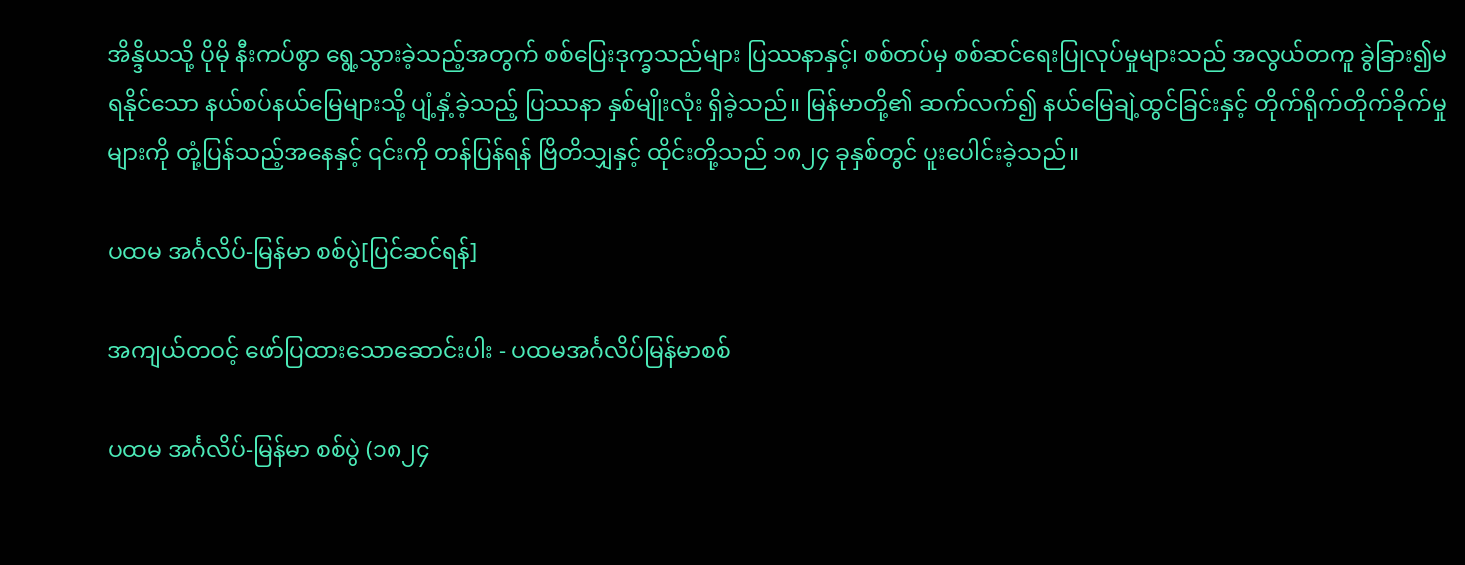အိန္ဒိယသို့ ပိုမို နီးကပ်စွာ ရွေ့သွားခဲ့သည့်အတွက် စစ်ပြေးဒုက္ခသည်များ ပြဿနာနှင့်၊ စစ်တပ်မှ စစ်ဆင်ရေးပြုလုပ်မှုများသည် အလွယ်တကူ ခွဲခြား၍မရနိုင်သော နယ်စပ်နယ်မြေများသို့ ပျံ့နှံ့ခဲ့သည့် ပြဿနာ နှစ်မျိုးလုံး ရှိခဲ့သည်။ မြန်မာတို့၏ ဆက်လက်၍ နယ်မြေချဲ့ထွင်ခြင်းနှင့် တိုက်ရိုက်တိုက်ခိုက်မှုများကို တုံ့ပြန်သည့်အနေနှင့် ၎င်းကို တန်ပြန်ရန် ဗြိတိသျှနှင့် ထိုင်းတို့သည် ၁၈၂၄ ခုနှစ်တွင် ပူးပေါင်းခဲ့သည်။

ပထမ အင်္ဂလိပ်-မြန်မာ စစ်ပွဲ[ပြင်ဆင်ရန်]

အကျယ်တဝင့် ဖော်ပြထားသောဆောင်းပါး - ပထမအင်္ဂလိပ်မြန်မာစစ်

ပထမ အင်္ဂလိပ်-မြန်မာ စစ်ပွဲ (၁၈၂၄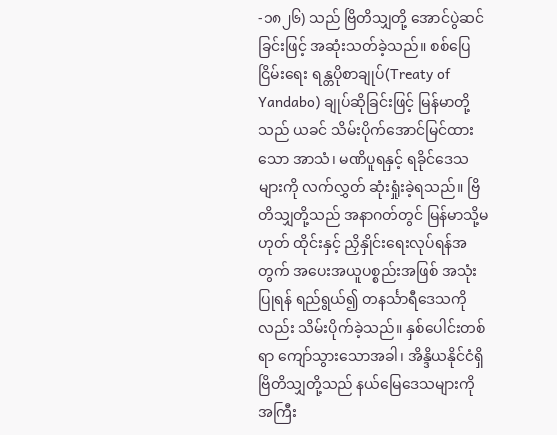-၁၈၂၆) သည် ဗြိတိသျှတို့ အောင်ပွဲဆင်ခြင်းဖြင့် အဆုံးသတ်ခဲ့သည်။ စစ်ပြေငြိမ်းရေး ရန္တပိုစာချုပ်(Treaty of Yandabo) ချုပ်ဆိုခြင်းဖြင့် မြန်မာတို့ သည် ယခင် သိမ်းပိုက်အောင်မြင်ထားသော အာသံ၊ မဏိပူရနှင့် ရခိုင်ဒေသများကို လက်လွှတ် ဆုံးရှုံးခဲ့ရသည်။ ဗြိတိသျှတို့သည် အနာဂတ်တွင် မြန်မာသို့မဟုတ် ထိုင်းနှင့် ညှိနှိုင်းရေးလုပ်ရန်အတွက် အပေးအယူပစ္စည်းအဖြစ် အသုံးပြုရန် ရည်ရွယ်၍ တနင်္သာရီဒေသကိုလည်း သိမ်းပိုက်ခဲ့သည်။ နှစ်ပေါင်းတစ်ရာ ကျော်သွားသောအခါ၊ အိန္ဒိယနိုင်ငံရှိ ဗြိတိသျှတို့သည် နယ်မြေဒေသများကို အကြီး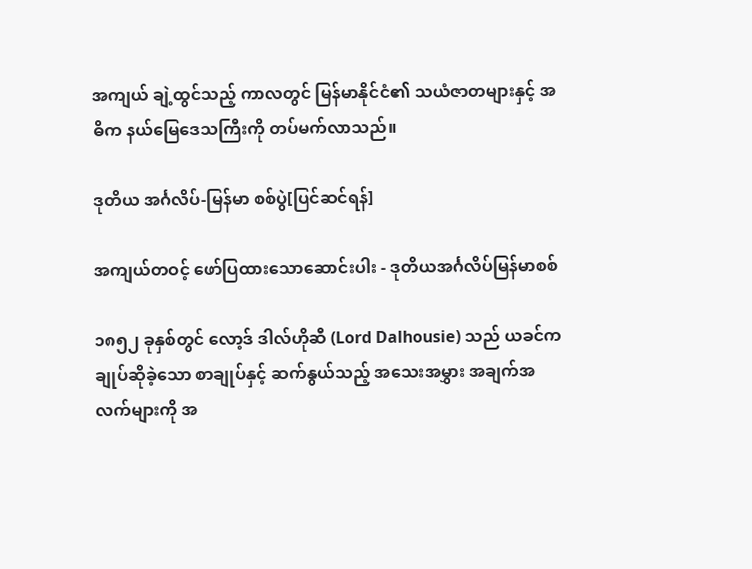အကျယ် ချဲ့ထွင်သည့် ကာလတွင် မြန်မာနိုင်ငံ၏ သယံဇာတများနှင့် အဓိက နယ်မြေဒေသကြီးကို တပ်မက်လာသည်။

ဒုတိယ အင်္ဂလိပ်-မြန်မာ စစ်ပွဲ[ပြင်ဆင်ရန်]

အကျယ်တဝင့် ဖော်ပြထားသောဆောင်းပါး - ဒုတိယအင်္ဂလိပ်မြန်မာစစ်

၁၈၅၂ ခုနှစ်တွင် လော့ဒ် ဒါလ်ဟိုဆီ (Lord Dalhousie) သည် ယခင်က ချုပ်ဆိုခဲ့သော စာချုပ်နှင့် ဆက်နွယ်သည့် အသေးအမွှား အချက်အလက်များကို အ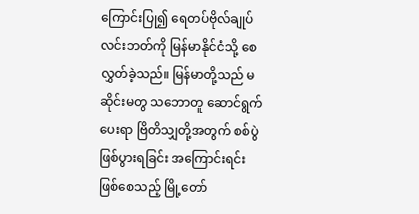ကြောင်းပြု၍ ရေတပ်ဗိုလ်ချုပ် လင်းဘတ်ကို မြန်မာနိုင်ငံသို့ စေလွှတ်ခဲ့သည်။ မြန်မာတို့သည် မဆိုင်းမတွ သဘောတူ ဆောင်ရွက်ပေးရာ ဗြိတိသျှတို့အတွက် စစ်ပွဲဖြစ်ပွားရခြင်း အကြောင်းရင်း ဖြစ်စေသည့် မြို့တော်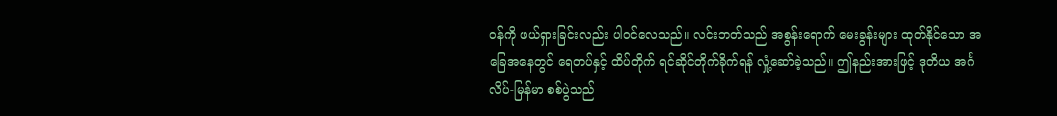ဝန်ကို ဖယ်ရှားခြင်းလည်း ပါဝင်လေသည်။ လင်းဘတ်သည် အစွန်းရောက် မေးခွန်းများ ထုတ်နိုင်သော အခြေအနေတွင် ရေတပ်နှင့် ထိပ်တိုက် ရင်ဆိုင်တိုက်ခိုက်ရန် လှုံ့ဆော်ခဲ့သည်။ ဤနည်းအားဖြင့် ဒုတိယ အင်္ဂလိပ်-မြန်မာ စစ်ပွဲသည်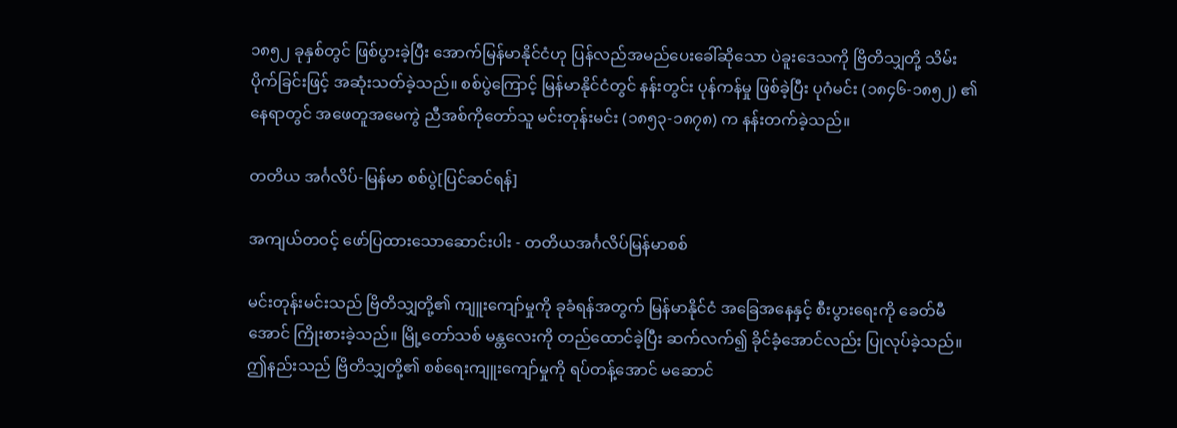၁၈၅၂ ခုနှစ်တွင် ဖြစ်ပွားခဲ့ပြီး အောက်မြန်မာနိုင်ငံဟု ပြန်လည်အမည်ပေးခေါ်ဆိုသော ပဲခူးဒေသကို ဗြိတိသျှတို့ သိမ်းပိုက်ခြင်းဖြင့် အဆုံးသတ်ခဲ့သည်။ စစ်ပွဲကြောင့် မြန်မာနိုင်ငံတွင် နန်းတွင်း ပုန်ကန်မှု ဖြစ်ခဲ့ပြီး ပုဂံမင်း (၁၈၄၆-၁၈၅၂) ၏နေရာတွင် အဖေတူအမေကွဲ ညီအစ်ကိုတော်သူ မင်းတုန်းမင်း (၁၈၅၃-၁၈၇၈) က နန်းတက်ခဲ့သည်။

တတိယ အင်္ဂလိပ်-မြန်မာ စစ်ပွဲ[ပြင်ဆင်ရန်]

အကျယ်တဝင့် ဖော်ပြထားသောဆောင်းပါး - တတိယအင်္ဂလိပ်မြန်မာစစ်

မင်းတုန်းမင်းသည် ဗြိတိသျှတို့၏ ကျူးကျော်မှုကို ခုခံရန်အတွက် မြန်မာနိုင်ငံ အခြေအနေနှင့် စီးပွားရေးကို ခေတ်မီအောင် ကြိုးစားခဲ့သည်။ မြို့တော်သစ် မန္တလေးကို တည်ထောင်ခဲ့ပြီး ဆက်လက်၍ ခိုင်ခံ့အောင်လည်း ပြုလုပ်ခဲ့သည်။ ဤနည်းသည် ဗြိတိသျှတို့၏ စစ်ရေးကျူးကျော်မှုကို ရပ်တန့်အောင် မဆောင်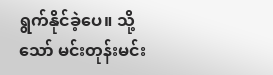ရွက်နိုင်ခဲ့ပေ။ သို့သော် မင်းတုန်းမင်း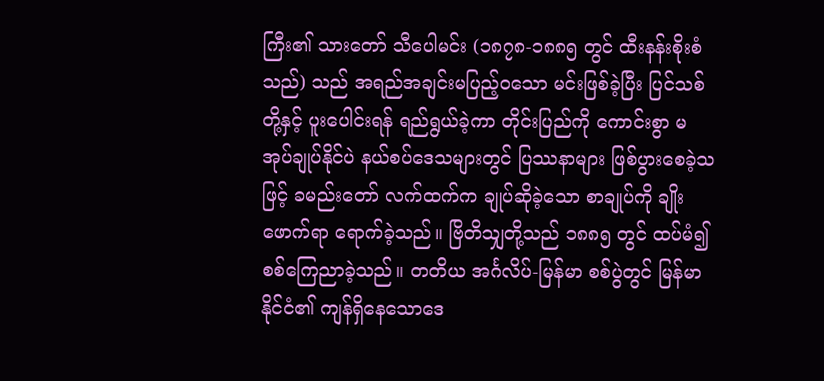ကြီး၏ သားတော် သီပေါမင်း (၁၈၇၈-၁၈၈၅ တွင် ထီးနန်းစိုးစံသည်) သည် အရည်အချင်းမပြည့်ဝသော မင်းဖြစ်ခဲ့ပြီး ပြင်သစ်တို့နှင့် ပူးပေါင်းရန် ရည်ရွယ်ခဲ့ကာ တိုင်းပြည်ကို ကောင်းစွာ မအုပ်ချုပ်နိုင်ပဲ နယ်စပ်ဒေသများတွင် ပြဿနာများ ဖြစ်ပွားစေခဲ့သဖြင့် ခမည်းတော် လက်ထက်က ချုပ်ဆိုခဲ့သော စာချုပ်ကို ချိုးဖောက်ရာ ရောက်ခဲ့သည်။ ဗြိတိသျှတို့သည် ၁၈၈၅ တွင် ထပ်မံ၍ စစ်ကြေညာခဲ့သည်။ တတိယ အင်္ဂလိပ်-မြန်မာ စစ်ပွဲတွင် မြန်မာနိုင်ငံ၏ ကျန်ရှိနေသောဒေ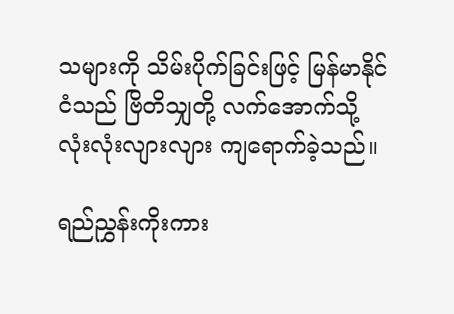သများကို သိမ်းပိုက်ခြင်းဖြင့် မြန်မာနိုင်ငံသည် ဗြိတိသျှတို့ လက်အောက်သို့ လုံးလုံးလျားလျား ကျရောက်ခဲ့သည်။

ရည်ညွှန်းကိုးကား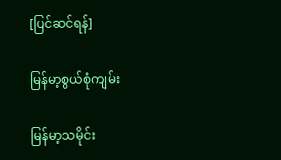[ပြင်ဆင်ရန်]

မြန်မာ့စွယ်စုံကျမ်း

မြန်မာ့သမိုင်း